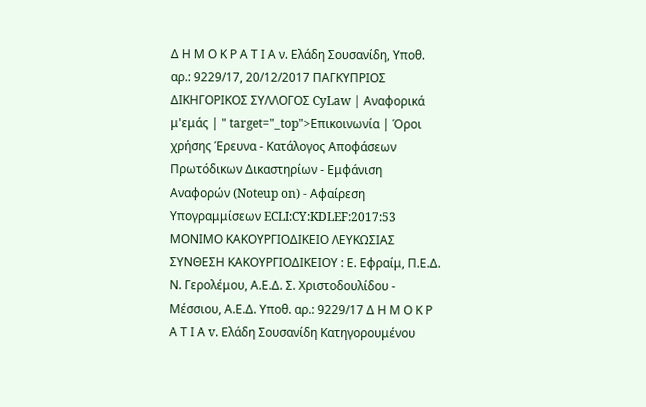Δ Η Μ Ο Κ Ρ Α Τ Ι Α ν. Ελάδη Σουσανίδη, Υποθ. αρ.: 9229/17, 20/12/2017 ΠΑΓΚΥΠΡΙΟΣ ΔΙΚΗΓΟΡΙΚΟΣ ΣΥΛΛΟΓΟΣ CyLaw | Αναφορικά μ'εμάς | " target="_top">Επικοινωνία | Όροι χρήσης Έρευνα - Κατάλογος Αποφάσεων Πρωτόδικων Δικαστηρίων - Εμφάνιση Αναφορών (Noteup on) - Αφαίρεση Υπογραμμίσεων ECLI:CY:KDLEF:2017:53 ΜΟΝΙΜΟ ΚΑΚΟΥΡΓΙΟΔΙΚΕΙΟ ΛΕΥΚΩΣΙΑΣ ΣΥΝΘΕΣΗ ΚΑΚΟΥΡΓΙΟΔΙΚΕΙΟΥ : Ε. Εφραίμ, Π.Ε.Δ. Ν. Γερολέμου, Α.Ε.Δ. Σ. Χριστοδουλίδου - Μέσσιου, Α.Ε.Δ. Υποθ. αρ.: 9229/17 Δ Η Μ Ο Κ Ρ Α Τ Ι Α v. Ελάδη Σουσανίδη Κατηγορουμένου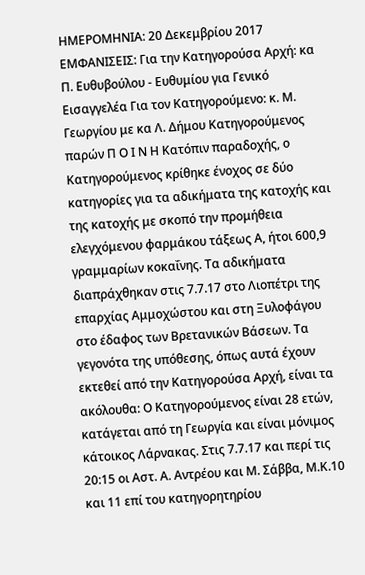ΗΜΕΡΟΜΗΝΙΑ: 20 Δεκεμβρίου 2017 ΕΜΦΑΝΙΣΕΙΣ: Για την Κατηγορούσα Αρχή: κα Π. Ευθυβούλου - Ευθυμίου για Γενικό Εισαγγελέα Για τον Κατηγορούμενο: κ. Μ. Γεωργίου με κα Λ. Δήμου Κατηγορούμενος παρών Π Ο Ι Ν Η Κατόπιν παραδοχής, ο Κατηγορούμενος κρίθηκε ένοχος σε δύο κατηγορίες για τα αδικήματα της κατοχής και της κατοχής με σκοπό την προμήθεια ελεγχόμενου φαρμάκου τάξεως Α, ήτοι 600,9 γραμμαρίων κοκαΐνης. Τα αδικήματα διαπράχθηκαν στις 7.7.17 στο Λιοπέτρι της επαρχίας Αμμοχώστου και στη Ξυλοφάγου στο έδαφος των Βρετανικών Βάσεων. Τα γεγονότα της υπόθεσης, όπως αυτά έχουν εκτεθεί από την Κατηγορούσα Αρχή, είναι τα ακόλουθα: Ο Κατηγορούμενος είναι 28 ετών, κατάγεται από τη Γεωργία και είναι μόνιμος κάτοικος Λάρνακας. Στις 7.7.17 και περί τις 20:15 οι Αστ. Α. Αντρέου και Μ. Σάββα, Μ.Κ.10 και 11 επί του κατηγορητηρίου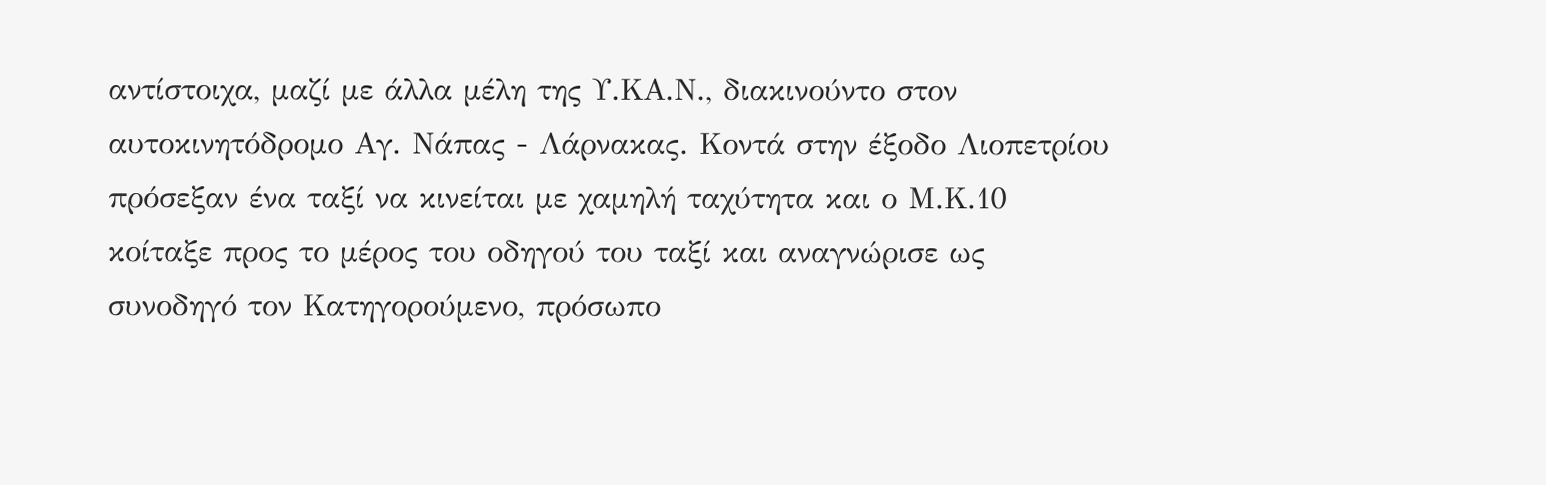αντίστοιχα, μαζί με άλλα μέλη της Υ.ΚΑ.Ν., διακινούντο στον αυτοκινητόδρομο Αγ. Νάπας - Λάρνακας. Κοντά στην έξοδο Λιοπετρίου πρόσεξαν ένα ταξί να κινείται με χαμηλή ταχύτητα και ο Μ.Κ.10 κοίταξε προς το μέρος του οδηγού του ταξί και αναγνώρισε ως συνοδηγό τον Κατηγορούμενο, πρόσωπο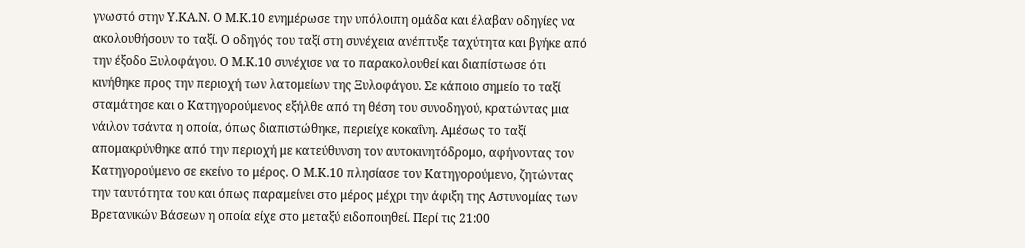γνωστό στην Υ.ΚΑ.Ν. Ο Μ.Κ.10 ενημέρωσε την υπόλοιπη ομάδα και έλαβαν οδηγίες να ακολουθήσουν το ταξί. Ο οδηγός του ταξί στη συνέχεια ανέπτυξε ταχύτητα και βγήκε από την έξοδο Ξυλοφάγου. Ο Μ.Κ.10 συνέχισε να το παρακολουθεί και διαπίστωσε ότι κινήθηκε προς την περιοχή των λατομείων της Ξυλοφάγου. Σε κάποιο σημείο το ταξί σταμάτησε και ο Κατηγορούμενος εξήλθε από τη θέση του συνοδηγού, κρατώντας μια νάιλον τσάντα η οποία, όπως διαπιστώθηκε, περιείχε κοκαΐνη. Αμέσως το ταξί απομακρύνθηκε από την περιοχή με κατεύθυνση τον αυτοκινητόδρομο, αφήνοντας τον Κατηγορούμενο σε εκείνο το μέρος. Ο Μ.Κ.10 πλησίασε τον Κατηγορούμενο, ζητώντας την ταυτότητα του και όπως παραμείνει στο μέρος μέχρι την άφιξη της Αστυνομίας των Βρετανικών Βάσεων η οποία είχε στο μεταξύ ειδοποιηθεί. Περί τις 21:00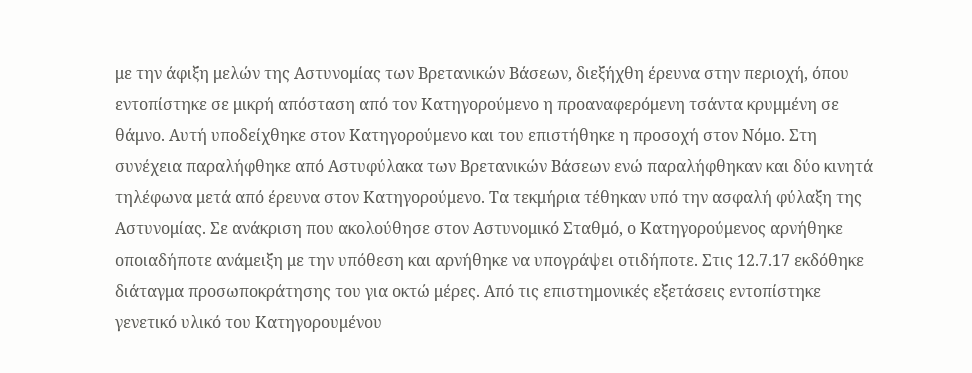με την άφιξη μελών της Αστυνομίας των Βρετανικών Βάσεων, διεξήχθη έρευνα στην περιοχή, όπου εντοπίστηκε σε μικρή απόσταση από τον Κατηγορούμενο η προαναφερόμενη τσάντα κρυμμένη σε θάμνο. Αυτή υποδείχθηκε στον Κατηγορούμενο και του επιστήθηκε η προσοχή στον Νόμο. Στη συνέχεια παραλήφθηκε από Αστυφύλακα των Βρετανικών Βάσεων ενώ παραλήφθηκαν και δύο κινητά τηλέφωνα μετά από έρευνα στον Κατηγορούμενο. Τα τεκμήρια τέθηκαν υπό την ασφαλή φύλαξη της Αστυνομίας. Σε ανάκριση που ακολούθησε στον Αστυνομικό Σταθμό, ο Κατηγορούμενος αρνήθηκε οποιαδήποτε ανάμειξη με την υπόθεση και αρνήθηκε να υπογράψει οτιδήποτε. Στις 12.7.17 εκδόθηκε διάταγμα προσωποκράτησης του για οκτώ μέρες. Από τις επιστημονικές εξετάσεις εντοπίστηκε γενετικό υλικό του Κατηγορουμένου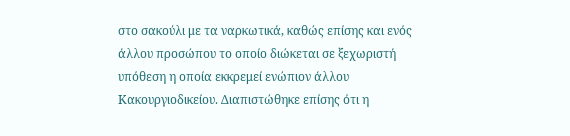στο σακούλι με τα ναρκωτικά, καθώς επίσης και ενός άλλου προσώπου το οποίο διώκεται σε ξεχωριστή υπόθεση η οποία εκκρεμεί ενώπιον άλλου Κακουργιοδικείου. Διαπιστώθηκε επίσης ότι η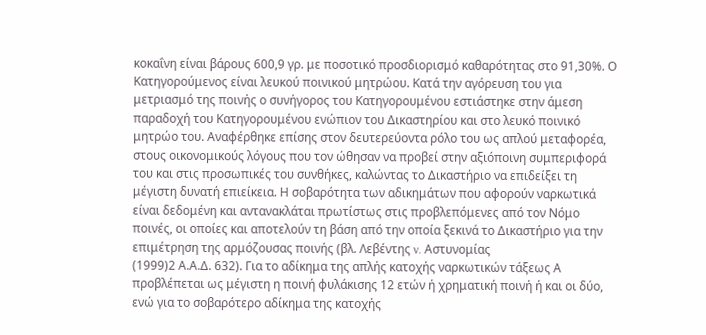κοκαΐνη είναι βάρους 600,9 γρ. με ποσοτικό προσδιορισμό καθαρότητας στο 91,30%. Ο Κατηγορούμενος είναι λευκού ποινικού μητρώου. Κατά την αγόρευση του για μετριασμό της ποινής ο συνήγορος του Κατηγορουμένου εστιάστηκε στην άμεση παραδοχή του Κατηγορουμένου ενώπιον του Δικαστηρίου και στο λευκό ποινικό μητρώο του. Αναφέρθηκε επίσης στον δευτερεύοντα ρόλο του ως απλού μεταφορέα, στους οικονομικούς λόγους που τον ώθησαν να προβεί στην αξιόποινη συμπεριφορά του και στις προσωπικές του συνθήκες, καλώντας το Δικαστήριο να επιδείξει τη μέγιστη δυνατή επιείκεια. Η σοβαρότητα των αδικημάτων που αφορούν ναρκωτικά είναι δεδομένη και αντανακλάται πρωτίστως στις προβλεπόμενες από τον Νόμο ποινές, οι οποίες και αποτελούν τη βάση από την οποία ξεκινά το Δικαστήριο για την επιμέτρηση της αρμόζουσας ποινής (βλ. Λεβέντης v. Αστυνομίας
(1999)2 Α.Α.Δ. 632). Για το αδίκημα της απλής κατοχής ναρκωτικών τάξεως Α προβλέπεται ως μέγιστη η ποινή φυλάκισης 12 ετών ή χρηματική ποινή ή και οι δύο, ενώ για το σοβαρότερο αδίκημα της κατοχής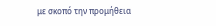με σκοπό την προμήθεια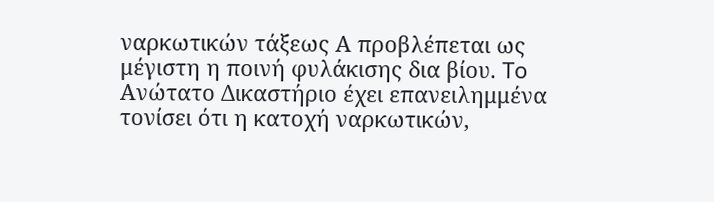ναρκωτικών τάξεως Α προβλέπεται ως μέγιστη η ποινή φυλάκισης δια βίου. To Ανώτατο Δικαστήριο έχει επανειλημμένα τονίσει ότι η κατοχή ναρκωτικών,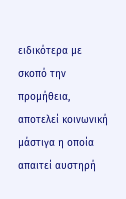ειδικότερα με σκοπό την προμήθεια, αποτελεί κοινωνική μάστιγα η οποία απαιτεί αυστηρή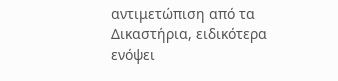αντιμετώπιση από τα Δικαστήρια, ειδικότερα ενόψει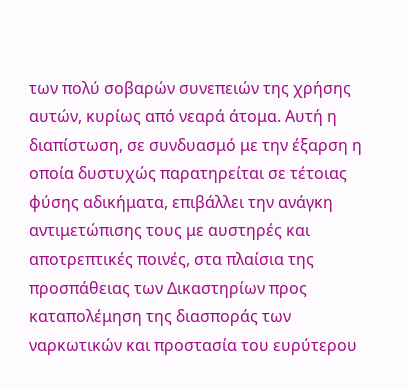των πολύ σοβαρών συνεπειών της χρήσης αυτών, κυρίως από νεαρά άτομα. Αυτή η διαπίστωση, σε συνδυασμό με την έξαρση η οποία δυστυχώς παρατηρείται σε τέτοιας φύσης αδικήματα, επιβάλλει την ανάγκη αντιμετώπισης τους με αυστηρές και αποτρεπτικές ποινές, στα πλαίσια της προσπάθειας των Δικαστηρίων προς καταπολέμηση της διασποράς των ναρκωτικών και προστασία του ευρύτερου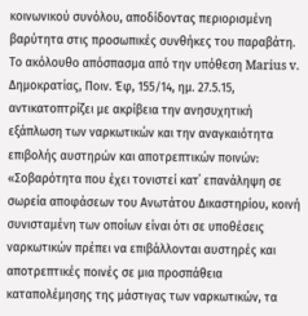κοινωνικού συνόλου, αποδίδοντας περιορισμένη βαρύτητα στις προσωπικές συνθήκες του παραβάτη. Το ακόλουθο απόσπασμα από την υπόθεση Marius v. Δημοκρατίας, Ποιν. Έφ, 155/14, ημ. 27.5.15, αντικατοπτρίζει με ακρίβεια την ανησυχητική εξάπλωση των ναρκωτικών και την αναγκαιότητα επιβολής αυστηρών και αποτρεπτικών ποινών: «Σοβαρότητα που έχει τονιστεί κατ΄ επανάληψη σε σωρεία αποφάσεων του Ανωτάτου Δικαστηρίου, κοινή συνισταμένη των οποίων είναι ότι σε υποθέσεις ναρκωτικών πρέπει να επιβάλλονται αυστηρές και αποτρεπτικές ποινές σε μια προσπάθεια καταπολέμησης της μάστιγας των ναρκωτικών, τα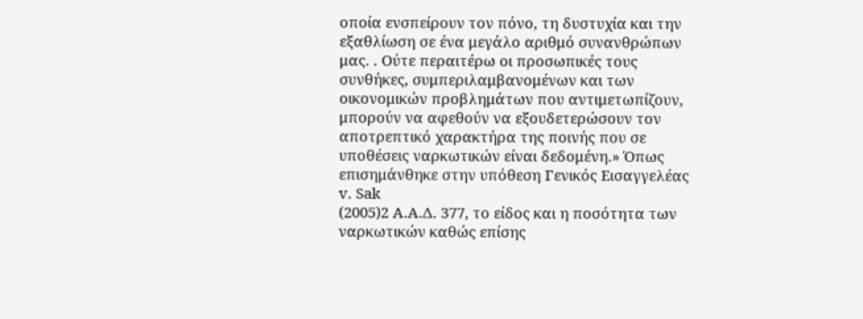οποία ενσπείρουν τον πόνο, τη δυστυχία και την εξαθλίωση σε ένα μεγάλο αριθμό συνανθρώπων μας. . Ούτε περαιτέρω οι προσωπικές τους συνθήκες, συμπεριλαμβανομένων και των οικονομικών προβλημάτων που αντιμετωπίζουν, μπορούν να αφεθούν να εξουδετερώσουν τον αποτρεπτικό χαρακτήρα της ποινής που σε υποθέσεις ναρκωτικών είναι δεδομένη.» Όπως επισημάνθηκε στην υπόθεση Γενικός Εισαγγελέας v. Sak
(2005)2 Α.Α.Δ. 377, το είδος και η ποσότητα των ναρκωτικών καθώς επίσης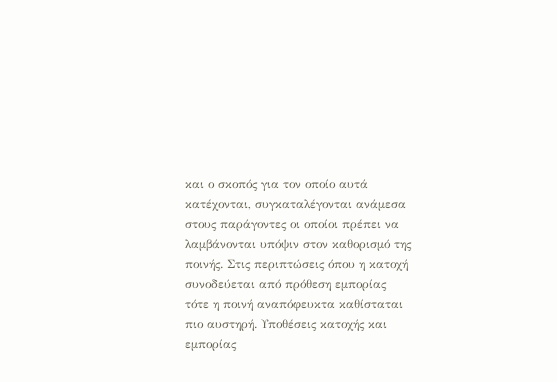και ο σκοπός για τον οποίο αυτά κατέχονται, συγκαταλέγονται ανάμεσα στους παράγοντες οι οποίοι πρέπει να λαμβάνονται υπόψιν στον καθορισμό της ποινής. Στις περιπτώσεις όπου η κατοχή συνοδεύεται από πρόθεση εμπορίας τότε η ποινή αναπόφευκτα καθίσταται πιο αυστηρή. Υποθέσεις κατοχής και εμπορίας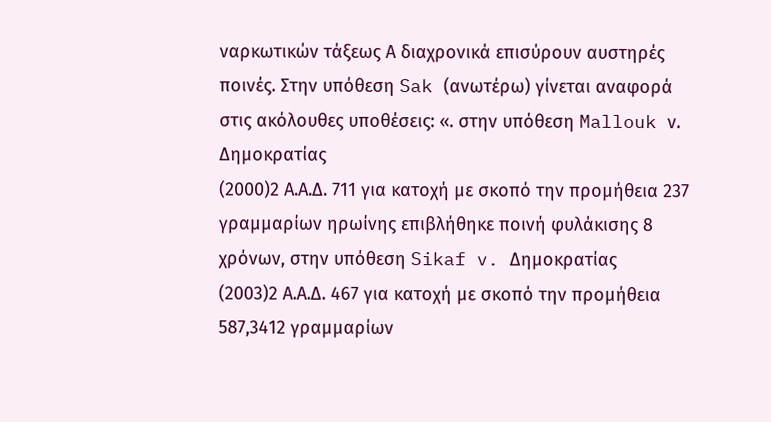ναρκωτικών τάξεως Α διαχρονικά επισύρουν αυστηρές ποινές. Στην υπόθεση Sak (ανωτέρω) γίνεται αναφορά στις ακόλουθες υποθέσεις: «. στην υπόθεση Mallouk ν. Δημοκρατίας
(2000)2 Α.Α.Δ. 711 για κατοχή με σκοπό την προμήθεια 237 γραμμαρίων ηρωίνης επιβλήθηκε ποινή φυλάκισης 8 χρόνων, στην υπόθεση Sikaf v. Δημοκρατίας
(2003)2 Α.Α.Δ. 467 για κατοχή με σκοπό την προμήθεια 587,3412 γραμμαρίων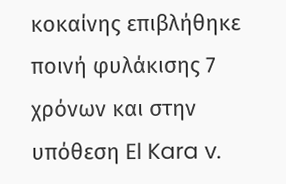κοκαίνης επιβλήθηκε ποινή φυλάκισης 7 χρόνων και στην υπόθεση El Kara v.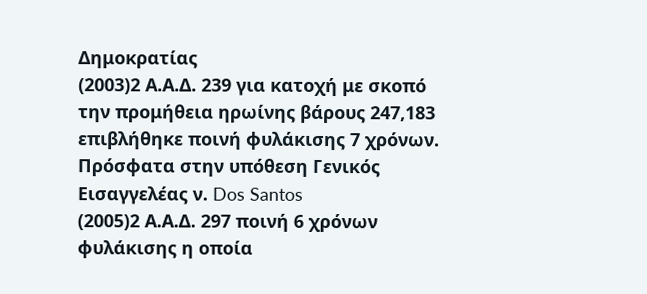Δημοκρατίας
(2003)2 Α.Α.Δ. 239 για κατοχή με σκοπό την προμήθεια ηρωίνης βάρους 247,183 επιβλήθηκε ποινή φυλάκισης 7 χρόνων. Πρόσφατα στην υπόθεση Γενικός Εισαγγελέας ν. Dos Santos
(2005)2 Α.Α.Δ. 297 ποινή 6 χρόνων φυλάκισης η οποία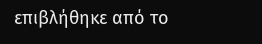επιβλήθηκε από το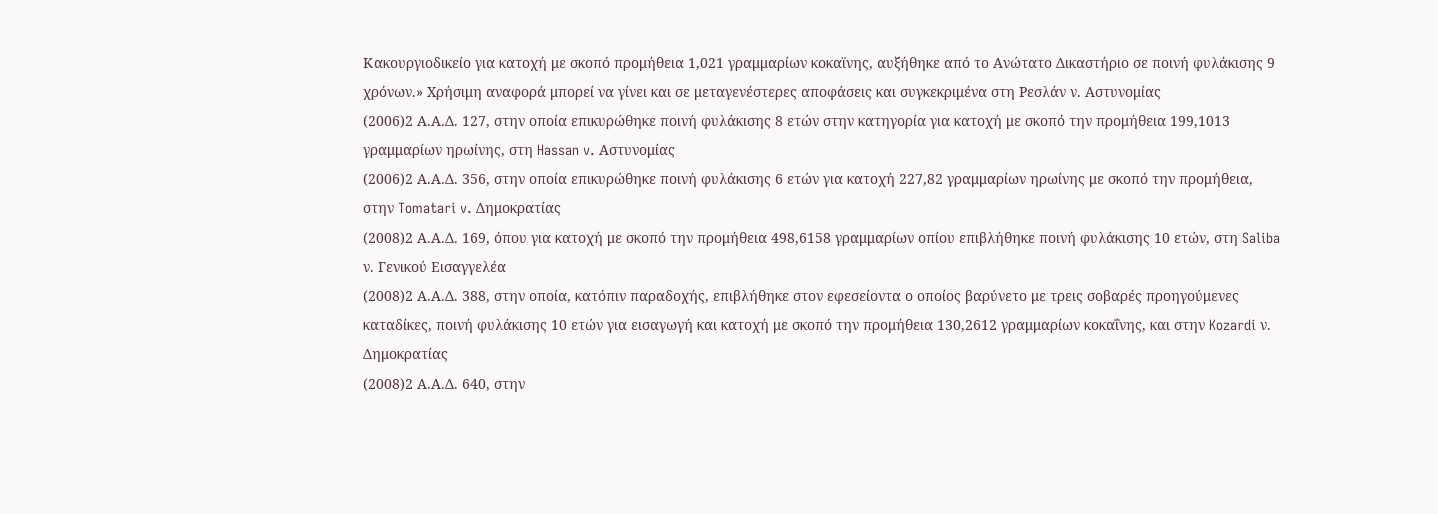Κακουργιοδικείο για κατοχή με σκοπό προμήθεια 1,021 γραμμαρίων κοκαϊνης, αυξήθηκε από το Ανώτατο Δικαστήριο σε ποινή φυλάκισης 9 χρόνων.» Χρήσιμη αναφορά μπορεί να γίνει και σε μεταγενέστερες αποφάσεις και συγκεκριμένα στη Ρεσλάν ν. Αστυνομίας
(2006)2 Α.Α.Δ. 127, στην οποία επικυρώθηκε ποινή φυλάκισης 8 ετών στην κατηγορία για κατοχή με σκοπό την προμήθεια 199,1013 γραμμαρίων ηρωίνης, στη Hassan v. Αστυνομίας
(2006)2 Α.Α.Δ. 356, στην οποία επικυρώθηκε ποινή φυλάκισης 6 ετών για κατοχή 227,82 γραμμαρίων ηρωίνης με σκοπό την προμήθεια, στην Tomatari v. Δημοκρατίας
(2008)2 Α.Α.Δ. 169, όπου για κατοχή με σκοπό την προμήθεια 498,6158 γραμμαρίων οπίου επιβλήθηκε ποινή φυλάκισης 10 ετών, στη Saliba ν. Γενικού Εισαγγελέα
(2008)2 Α.Α.Δ. 388, στην οποία, κατόπιν παραδοχής, επιβλήθηκε στον εφεσείοντα ο οποίος βαρύνετο με τρεις σοβαρές προηγούμενες καταδίκες, ποινή φυλάκισης 10 ετών για εισαγωγή και κατοχή με σκοπό την προμήθεια 130,2612 γραμμαρίων κοκαΐνης, και στην Kozardi ν. Δημοκρατίας
(2008)2 Α.Α.Δ. 640, στην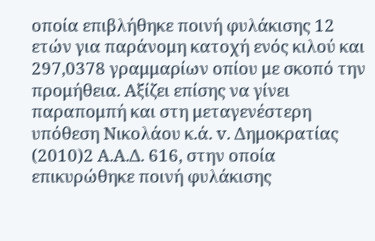οποία επιβλήθηκε ποινή φυλάκισης 12 ετών για παράνομη κατοχή ενός κιλού και 297,0378 γραμμαρίων οπίου με σκοπό την προμήθεια. Αξίζει επίσης να γίνει παραπομπή και στη μεταγενέστερη υπόθεση Νικολάου κ.ά. v. Δημοκρατίας
(2010)2 Α.Α.Δ. 616, στην οποία επικυρώθηκε ποινή φυλάκισης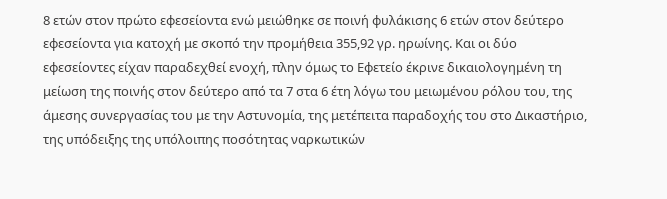8 ετών στον πρώτο εφεσείοντα ενώ μειώθηκε σε ποινή φυλάκισης 6 ετών στον δεύτερο εφεσείοντα για κατοχή με σκοπό την προμήθεια 355,92 γρ. ηρωίνης. Και οι δύο εφεσείοντες είχαν παραδεχθεί ενοχή, πλην όμως το Εφετείο έκρινε δικαιολογημένη τη μείωση της ποινής στον δεύτερο από τα 7 στα 6 έτη λόγω του μειωμένου ρόλου του, της άμεσης συνεργασίας του με την Αστυνομία, της μετέπειτα παραδοχής του στο Δικαστήριο, της υπόδειξης της υπόλοιπης ποσότητας ναρκωτικών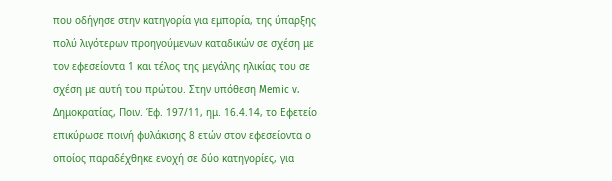που οδήγησε στην κατηγορία για εμπορία, της ύπαρξης πολύ λιγότερων προηγούμενων καταδικών σε σχέση με τον εφεσείοντα 1 και τέλος της μεγάλης ηλικίας του σε σχέση με αυτή του πρώτου. Στην υπόθεση Memic v. Δημοκρατίας, Ποιν. Έφ. 197/11, ημ. 16.4.14, το Εφετείο επικύρωσε ποινή φυλάκισης 8 ετών στον εφεσείοντα ο οποίος παραδέχθηκε ενοχή σε δύο κατηγορίες, για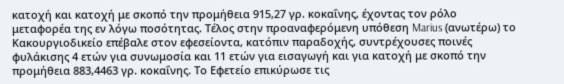κατοχή και κατοχή με σκοπό την προμήθεια 915,27 γρ. κοκαΐνης, έχοντας τον ρόλο μεταφορέα της εν λόγω ποσότητας. Τέλος στην προαναφερόμενη υπόθεση Marius (ανωτέρω) το Κακουργιοδικείο επέβαλε στον εφεσείοντα, κατόπιν παραδοχής, συντρέχουσες ποινές φυλάκισης 4 ετών για συνωμοσία και 11 ετών για εισαγωγή και για κατοχή με σκοπό την προμήθεια 883,4463 γρ. κοκαΐνης. Το Εφετείο επικύρωσε τις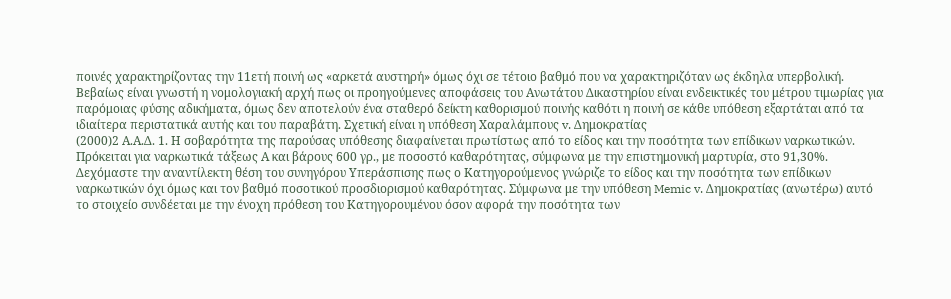ποινές χαρακτηρίζοντας την 11ετή ποινή ως «αρκετά αυστηρή» όμως όχι σε τέτοιο βαθμό που να χαρακτηριζόταν ως έκδηλα υπερβολική. Βεβαίως είναι γνωστή η νομολογιακή αρχή πως οι προηγούμενες αποφάσεις του Ανωτάτου Δικαστηρίου είναι ενδεικτικές του μέτρου τιμωρίας για παρόμοιας φύσης αδικήματα, όμως δεν αποτελούν ένα σταθερό δείκτη καθορισμού ποινής καθότι η ποινή σε κάθε υπόθεση εξαρτάται από τα ιδιαίτερα περιστατικά αυτής και του παραβάτη. Σχετική είναι η υπόθεση Χαραλάμπους v. Δημοκρατίας
(2000)2 Α.Α.Δ. 1. Η σοβαρότητα της παρούσας υπόθεσης διαφαίνεται πρωτίστως από το είδος και την ποσότητα των επίδικων ναρκωτικών. Πρόκειται για ναρκωτικά τάξεως Α και βάρους 600 γρ., με ποσοστό καθαρότητας, σύμφωνα με την επιστημονική μαρτυρία, στο 91,30%. Δεχόμαστε την αναντίλεκτη θέση του συνηγόρου Υπεράσπισης πως ο Κατηγορούμενος γνώριζε το είδος και την ποσότητα των επίδικων ναρκωτικών όχι όμως και τον βαθμό ποσοτικού προσδιορισμού καθαρότητας. Σύμφωνα με την υπόθεση Memic v. Δημοκρατίας (ανωτέρω) αυτό το στοιχείο συνδέεται με την ένοχη πρόθεση του Κατηγορουμένου όσον αφορά την ποσότητα των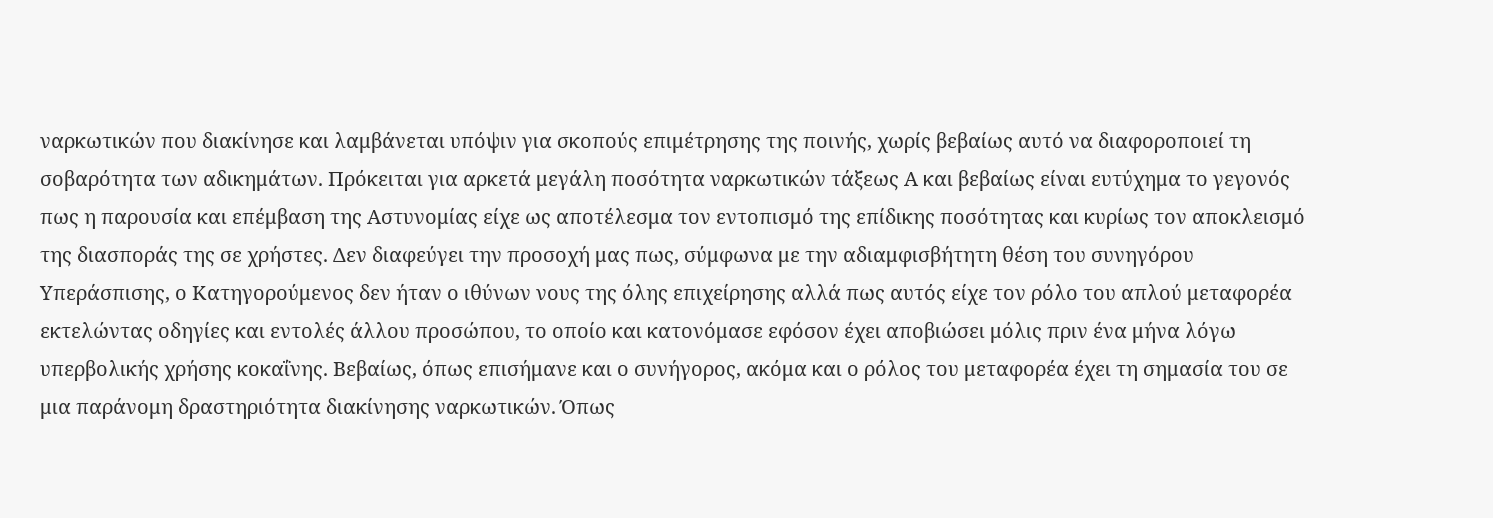ναρκωτικών που διακίνησε και λαμβάνεται υπόψιν για σκοπούς επιμέτρησης της ποινής, χωρίς βεβαίως αυτό να διαφοροποιεί τη σοβαρότητα των αδικημάτων. Πρόκειται για αρκετά μεγάλη ποσότητα ναρκωτικών τάξεως Α και βεβαίως είναι ευτύχημα το γεγονός πως η παρουσία και επέμβαση της Αστυνομίας είχε ως αποτέλεσμα τον εντοπισμό της επίδικης ποσότητας και κυρίως τον αποκλεισμό της διασποράς της σε χρήστες. Δεν διαφεύγει την προσοχή μας πως, σύμφωνα με την αδιαμφισβήτητη θέση του συνηγόρου Υπεράσπισης, ο Κατηγορούμενος δεν ήταν ο ιθύνων νους της όλης επιχείρησης αλλά πως αυτός είχε τον ρόλο του απλού μεταφορέα εκτελώντας οδηγίες και εντολές άλλου προσώπου, το οποίο και κατονόμασε εφόσον έχει αποβιώσει μόλις πριν ένα μήνα λόγω υπερβολικής χρήσης κοκαΐνης. Βεβαίως, όπως επισήμανε και ο συνήγορος, ακόμα και ο ρόλος του μεταφορέα έχει τη σημασία του σε μια παράνομη δραστηριότητα διακίνησης ναρκωτικών. Όπως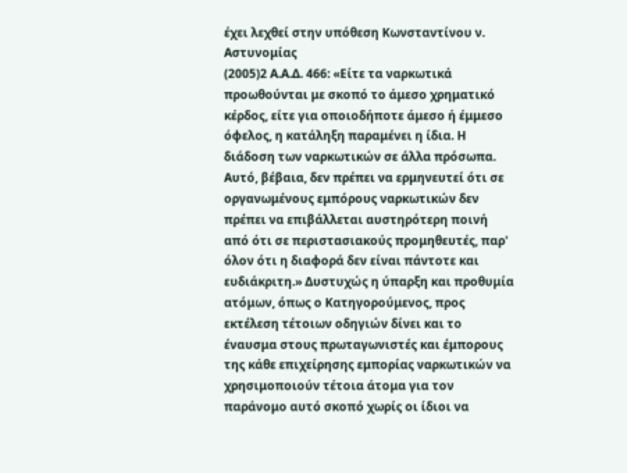έχει λεχθεί στην υπόθεση Κωνσταντίνου ν. Αστυνομίας
(2005)2 Α.Α.Δ. 466: «Είτε τα ναρκωτικά προωθούνται με σκοπό το άμεσο χρηματικό κέρδος, είτε για οποιοδήποτε άμεσο ή έμμεσο όφελος, η κατάληξη παραμένει η ίδια. Η διάδοση των ναρκωτικών σε άλλα πρόσωπα. Αυτό, βέβαια, δεν πρέπει να ερμηνευτεί ότι σε οργανωμένους εμπόρους ναρκωτικών δεν πρέπει να επιβάλλεται αυστηρότερη ποινή από ότι σε περιστασιακούς προμηθευτές, παρ' όλον ότι η διαφορά δεν είναι πάντοτε και ευδιάκριτη.» Δυστυχώς η ύπαρξη και προθυμία ατόμων, όπως ο Κατηγορούμενος, προς εκτέλεση τέτοιων οδηγιών δίνει και το έναυσμα στους πρωταγωνιστές και έμπορους της κάθε επιχείρησης εμπορίας ναρκωτικών να χρησιμοποιούν τέτοια άτομα για τον παράνομο αυτό σκοπό χωρίς οι ίδιοι να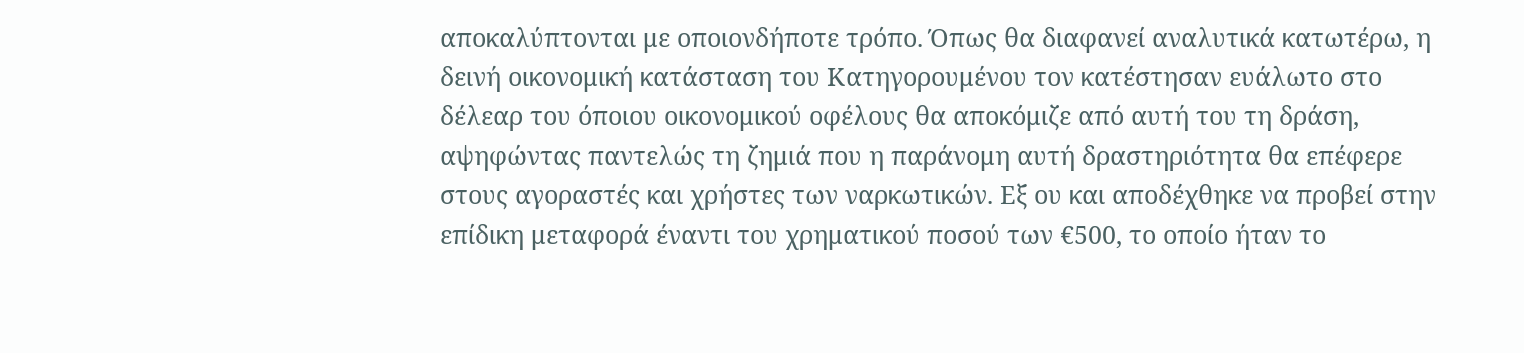αποκαλύπτονται με οποιονδήποτε τρόπο. Όπως θα διαφανεί αναλυτικά κατωτέρω, η δεινή οικονομική κατάσταση του Κατηγορουμένου τον κατέστησαν ευάλωτο στο δέλεαρ του όποιου οικονομικού οφέλους θα αποκόμιζε από αυτή του τη δράση, αψηφώντας παντελώς τη ζημιά που η παράνομη αυτή δραστηριότητα θα επέφερε στους αγοραστές και χρήστες των ναρκωτικών. Εξ ου και αποδέχθηκε να προβεί στην επίδικη μεταφορά έναντι του χρηματικού ποσού των €500, το οποίο ήταν το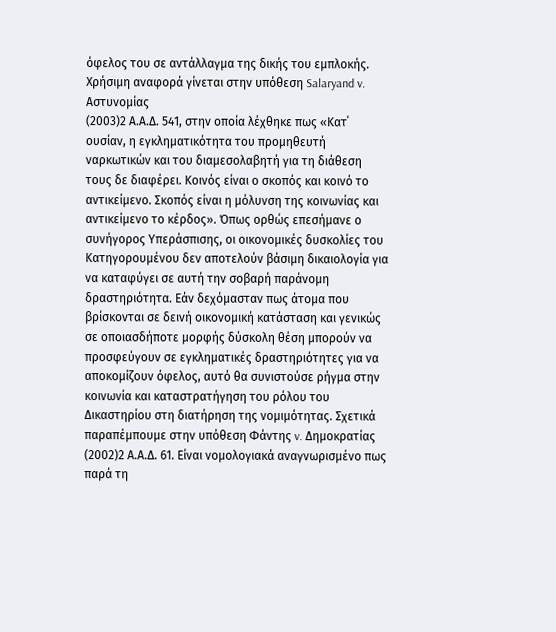όφελος του σε αντάλλαγμα της δικής του εμπλοκής. Χρήσιμη αναφορά γίνεται στην υπόθεση Salaryand v. Αστυνομίας
(2003)2 Α.Α.Δ. 541, στην οποία λέχθηκε πως «Κατ΄ ουσίαν, η εγκληματικότητα του προμηθευτή ναρκωτικών και του διαμεσολαβητή για τη διάθεση τους δε διαφέρει. Κοινός είναι ο σκοπός και κοινό το αντικείμενο. Σκοπός είναι η μόλυνση της κοινωνίας και αντικείμενο το κέρδος». Όπως ορθώς επεσήμανε ο συνήγορος Υπεράσπισης, οι οικονομικές δυσκολίες του Κατηγορουμένου δεν αποτελούν βάσιμη δικαιολογία για να καταφύγει σε αυτή την σοβαρή παράνομη δραστηριότητα. Εάν δεχόμασταν πως άτομα που βρίσκονται σε δεινή οικονομική κατάσταση και γενικώς σε οποιασδήποτε μορφής δύσκολη θέση μπορούν να προσφεύγουν σε εγκληματικές δραστηριότητες για να αποκομίζουν όφελος, αυτό θα συνιστούσε ρήγμα στην κοινωνία και καταστρατήγηση του ρόλου του Δικαστηρίου στη διατήρηση της νομιμότητας. Σχετικά παραπέμπουμε στην υπόθεση Φάντης v. Δημοκρατίας
(2002)2 Α.Α.Δ. 61. Είναι νομολογιακά αναγνωρισμένο πως παρά τη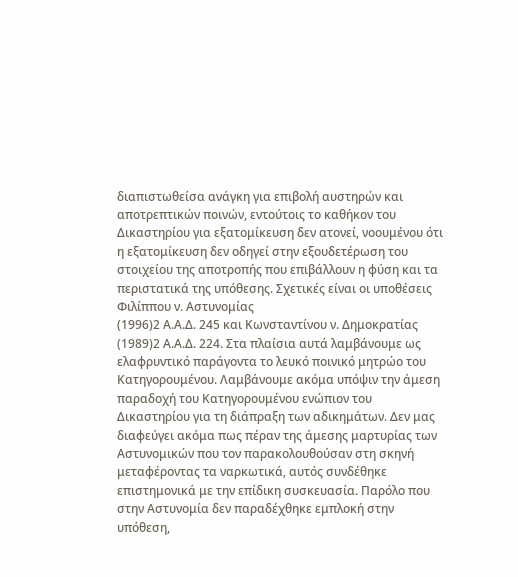διαπιστωθείσα ανάγκη για επιβολή αυστηρών και αποτρεπτικών ποινών, εντούτοις το καθήκον του Δικαστηρίου για εξατομίκευση δεν ατονεί, νοουμένου ότι η εξατομίκευση δεν οδηγεί στην εξουδετέρωση του στοιχείου της αποτροπής που επιβάλλουν η φύση και τα περιστατικά της υπόθεσης. Σχετικές είναι οι υποθέσεις Φιλίππου ν. Αστυνομίας
(1996)2 Α.Α.Δ. 245 και Κωνσταντίνου ν. Δημοκρατίας
(1989)2 Α.Α.Δ. 224. Στα πλαίσια αυτά λαμβάνουμε ως ελαφρυντικό παράγοντα το λευκό ποινικό μητρώο του Κατηγορουμένου. Λαμβάνουμε ακόμα υπόψιν την άμεση παραδοχή του Κατηγορουμένου ενώπιον του Δικαστηρίου για τη διάπραξη των αδικημάτων. Δεν μας διαφεύγει ακόμα πως πέραν της άμεσης μαρτυρίας των Αστυνομικών που τον παρακολουθούσαν στη σκηνή μεταφέροντας τα ναρκωτικά, αυτός συνδέθηκε επιστημονικά με την επίδικη συσκευασία. Παρόλο που στην Αστυνομία δεν παραδέχθηκε εμπλοκή στην υπόθεση,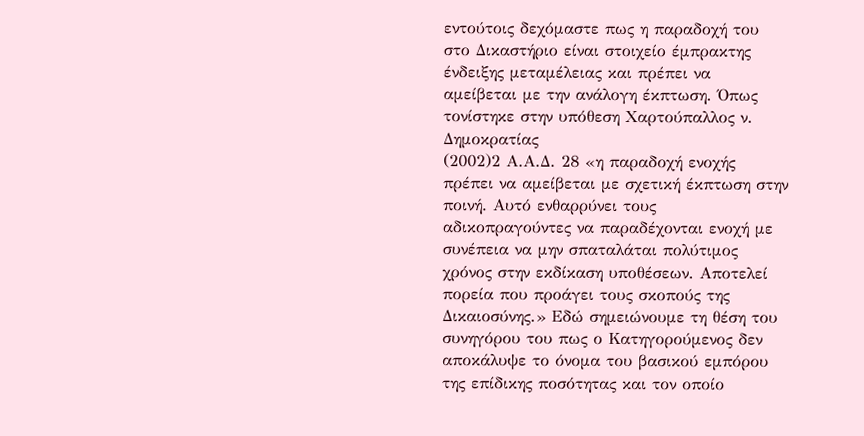εντούτοις δεχόμαστε πως η παραδοχή του στο Δικαστήριο είναι στοιχείο έμπρακτης ένδειξης μεταμέλειας και πρέπει να αμείβεται με την ανάλογη έκπτωση. Όπως τονίστηκε στην υπόθεση Χαρτούπαλλος ν. Δημοκρατίας
(2002)2 Α.Α.Δ. 28 «η παραδοχή ενοχής πρέπει να αμείβεται με σχετική έκπτωση στην ποινή. Αυτό ενθαρρύνει τους αδικοπραγούντες να παραδέχονται ενοχή με συνέπεια να μην σπαταλάται πολύτιμος χρόνος στην εκδίκαση υποθέσεων. Αποτελεί πορεία που προάγει τους σκοπούς της Δικαιοσύνης.» Εδώ σημειώνουμε τη θέση του συνηγόρου του πως ο Κατηγορούμενος δεν αποκάλυψε το όνομα του βασικού εμπόρου της επίδικης ποσότητας και τον οποίο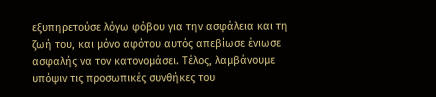εξυπηρετούσε λόγω φόβου για την ασφάλεια και τη ζωή του, και μόνο αφότου αυτός απεβίωσε ένιωσε ασφαλής να τον κατονομάσει. Τέλος, λαμβάνουμε υπόψιν τις προσωπικές συνθήκες του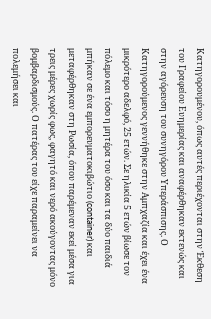Κατηγορουμένου, όπως αυτές περιέχονται στην Έκθεση του Γραφείου Ευημερίας και αναφέρθηκαν εκτενώς και στην αγόρευση του συνηγόρου Υπεράσπισης. Ο Κατηγορούμενος γεννήθηκε στην Αμπχαζία και έχει ένα μικρότερο αδελφό, 25 ετών. Σε ηλικία 5 ετών βίωσε τον πόλεμο και τόσο η μητέρα του όσο και τα δύο παιδιά μπήκαν σε ένα εμπορευματοκιβώτιο (container) και μεταφέρθηκαν στη Ρωσία, όπου παρέμεναν εκεί μέσα για τρεις μέρες χωρίς φως, φαγητό και νερό ακούγοντας μόνο βομβαρδισμούς. Ο πατέρας του είχε παραμείνει να πολεμήσει και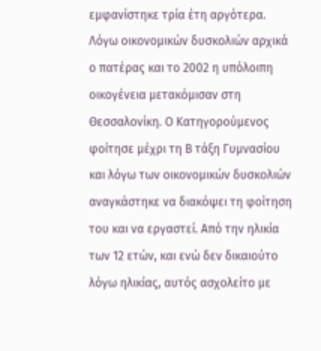εμφανίστηκε τρία έτη αργότερα. Λόγω οικονομικών δυσκολιών αρχικά ο πατέρας και το 2002 η υπόλοιπη οικογένεια μετακόμισαν στη Θεσσαλονίκη. Ο Κατηγορούμενος φοίτησε μέχρι τη Β τάξη Γυμνασίου και λόγω των οικονομικών δυσκολιών αναγκάστηκε να διακόψει τη φοίτηση του και να εργαστεί. Από την ηλικία των 12 ετών, και ενώ δεν δικαιούτο λόγω ηλικίας, αυτός ασχολείτο με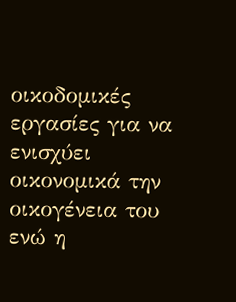οικοδομικές εργασίες για να ενισχύει οικονομικά την οικογένεια του ενώ η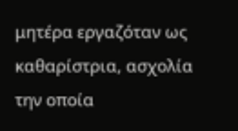μητέρα εργαζόταν ως καθαρίστρια, ασχολία την οποία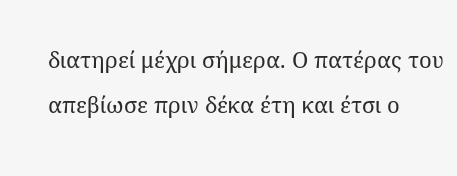διατηρεί μέχρι σήμερα. Ο πατέρας του απεβίωσε πριν δέκα έτη και έτσι ο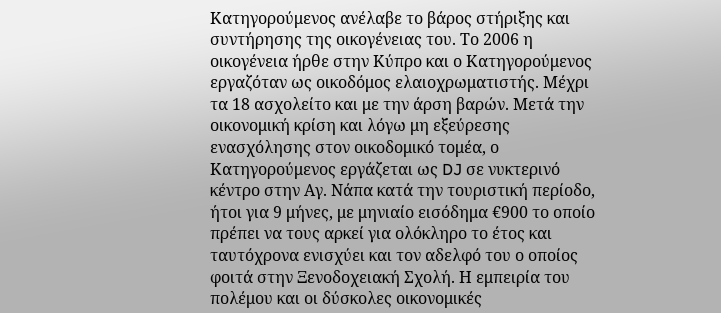Κατηγορούμενος ανέλαβε το βάρος στήριξης και συντήρησης της οικογένειας του. Το 2006 η οικογένεια ήρθε στην Κύπρο και ο Κατηγορούμενος εργαζόταν ως οικοδόμος ελαιοχρωματιστής. Μέχρι τα 18 ασχολείτο και με την άρση βαρών. Μετά την οικονομική κρίση και λόγω μη εξεύρεσης ενασχόλησης στον οικοδομικό τομέα, ο Κατηγορούμενος εργάζεται ως DJ σε νυκτερινό κέντρο στην Αγ. Νάπα κατά την τουριστική περίοδο, ήτοι για 9 μήνες, με μηνιαίο εισόδημα €900 το οποίο πρέπει να τους αρκεί για ολόκληρο το έτος και ταυτόχρονα ενισχύει και τον αδελφό του ο οποίος φοιτά στην Ξενοδοχειακή Σχολή. Η εμπειρία του πολέμου και οι δύσκολες οικονομικές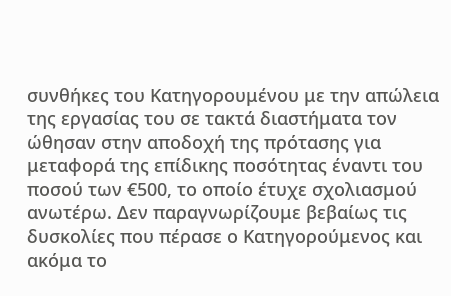συνθήκες του Κατηγορουμένου με την απώλεια της εργασίας του σε τακτά διαστήματα τον ώθησαν στην αποδοχή της πρότασης για μεταφορά της επίδικης ποσότητας έναντι του ποσού των €500, το οποίο έτυχε σχολιασμού ανωτέρω. Δεν παραγνωρίζουμε βεβαίως τις δυσκολίες που πέρασε ο Κατηγορούμενος και ακόμα το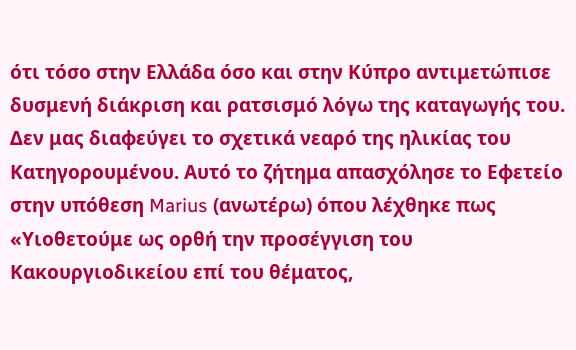ότι τόσο στην Ελλάδα όσο και στην Κύπρο αντιμετώπισε δυσμενή διάκριση και ρατσισμό λόγω της καταγωγής του. Δεν μας διαφεύγει το σχετικά νεαρό της ηλικίας του Κατηγορουμένου. Αυτό το ζήτημα απασχόλησε το Εφετείο στην υπόθεση Marius (ανωτέρω) όπου λέχθηκε πως «Υιοθετούμε ως ορθή την προσέγγιση του Κακουργιοδικείου επί του θέματος,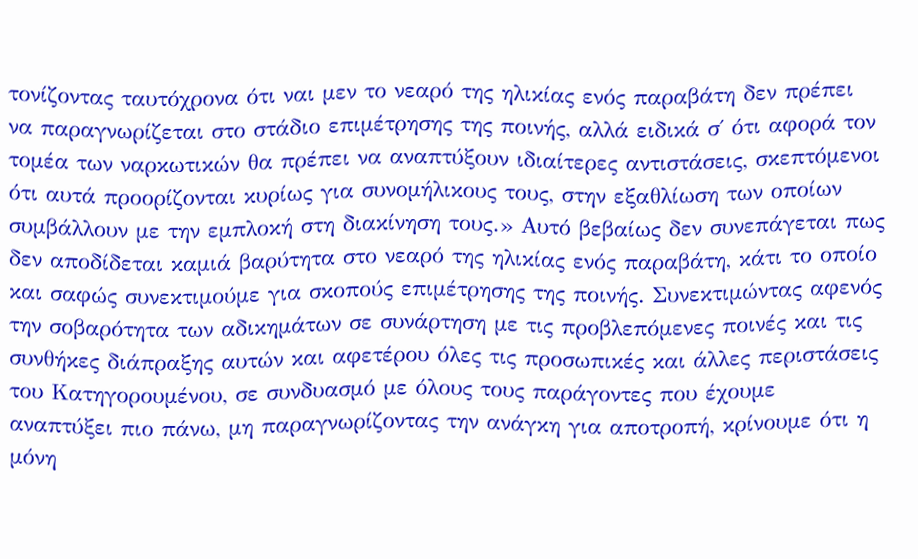τονίζοντας ταυτόχρονα ότι ναι μεν το νεαρό της ηλικίας ενός παραβάτη δεν πρέπει να παραγνωρίζεται στο στάδιο επιμέτρησης της ποινής, αλλά ειδικά σ΄ ότι αφορά τον τομέα των ναρκωτικών θα πρέπει να αναπτύξουν ιδιαίτερες αντιστάσεις, σκεπτόμενοι ότι αυτά προορίζονται κυρίως για συνομήλικους τους, στην εξαθλίωση των οποίων συμβάλλουν με την εμπλοκή στη διακίνηση τους.» Αυτό βεβαίως δεν συνεπάγεται πως δεν αποδίδεται καμιά βαρύτητα στο νεαρό της ηλικίας ενός παραβάτη, κάτι το οποίο και σαφώς συνεκτιμούμε για σκοπούς επιμέτρησης της ποινής. Συνεκτιμώντας αφενός την σοβαρότητα των αδικημάτων σε συνάρτηση με τις προβλεπόμενες ποινές και τις συνθήκες διάπραξης αυτών και αφετέρου όλες τις προσωπικές και άλλες περιστάσεις του Κατηγορουμένου, σε συνδυασμό με όλους τους παράγοντες που έχουμε αναπτύξει πιο πάνω, μη παραγνωρίζοντας την ανάγκη για αποτροπή, κρίνουμε ότι η μόνη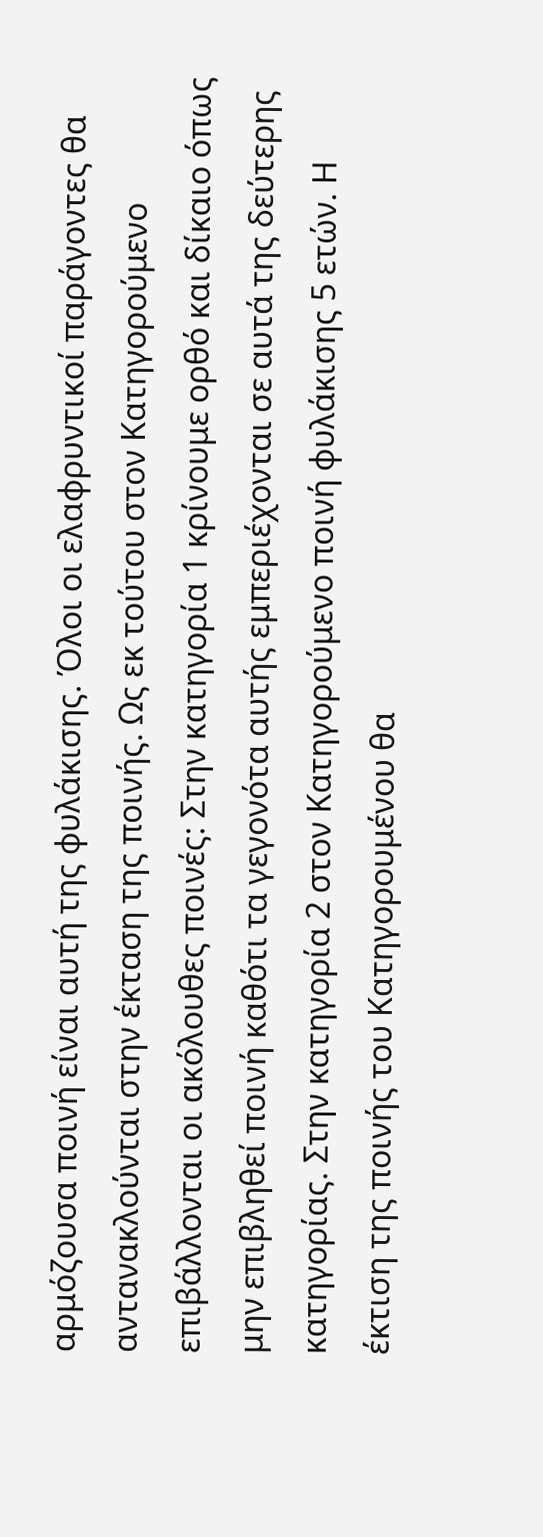αρμόζουσα ποινή είναι αυτή της φυλάκισης. Όλοι οι ελαφρυντικοί παράγοντες θα αντανακλούνται στην έκταση της ποινής. Ως εκ τούτου στον Κατηγορούμενο επιβάλλονται οι ακόλουθες ποινές: Στην κατηγορία 1 κρίνουμε ορθό και δίκαιο όπως μην επιβληθεί ποινή καθότι τα γεγονότα αυτής εμπεριέχονται σε αυτά της δεύτερης κατηγορίας. Στην κατηγορία 2 στον Κατηγορούμενο ποινή φυλάκισης 5 ετών. Η έκτιση της ποινής του Κατηγορουμένου θα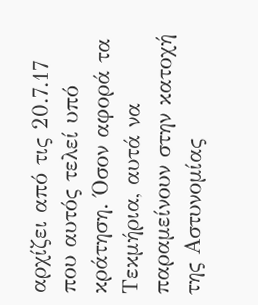αρχίζει από τις 20.7.17 που αυτός τελεί υπό κράτηση. Όσον αφορά τα Τεκμήρια, αυτά να παραμείνουν στην κατοχή της Αστυνομίας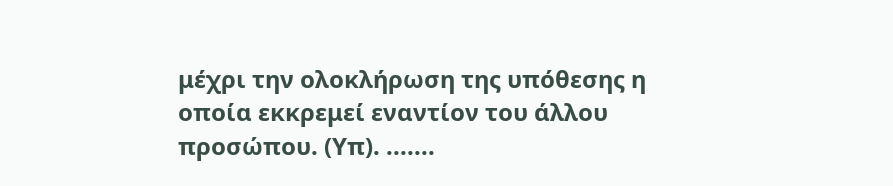μέχρι την ολοκλήρωση της υπόθεσης η οποία εκκρεμεί εναντίον του άλλου προσώπου. (Υπ). .......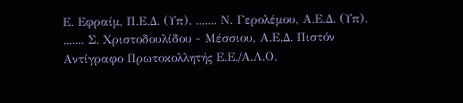Ε. Εφραίμ, Π.Ε.Δ. (Υπ). ....... Ν. Γερολέμου, Α.Ε.Δ. (Υπ). ....... Σ. Χριστοδουλίδου - Μέσσιου, Α.Ε.Δ. Πιστόν Αντίγραφο Πρωτοκολλητής Ε.Ε./Α.Λ.Ο.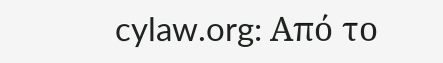cylaw.org: Από το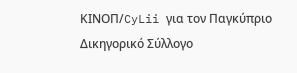ΚΙΝOΠ/CyLii για τον Παγκύπριο Δικηγορικό Σύλλογο